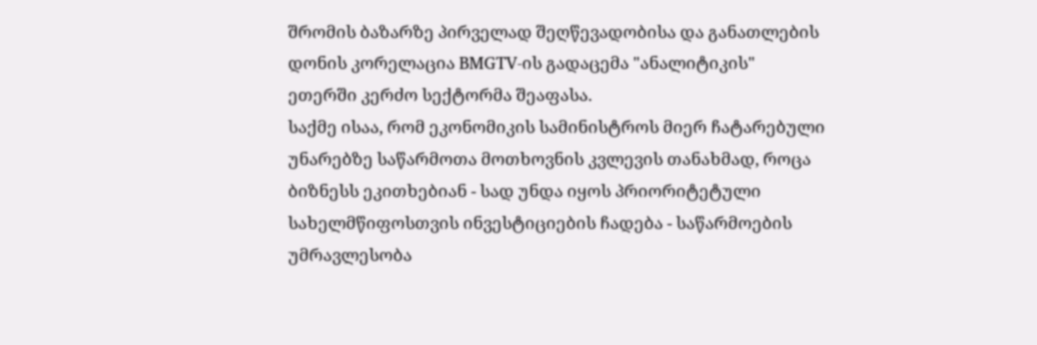შრომის ბაზარზე პირველად შეღწევადობისა და განათლების დონის კორელაცია BMGTV-ის გადაცემა "ანალიტიკის" ეთერში კერძო სექტორმა შეაფასა.
საქმე ისაა, რომ ეკონომიკის სამინისტროს მიერ ჩატარებული უნარებზე საწარმოთა მოთხოვნის კვლევის თანახმად, როცა ბიზნესს ეკითხებიან - სად უნდა იყოს პრიორიტეტული სახელმწიფოსთვის ინვესტიციების ჩადება - საწარმოების უმრავლესობა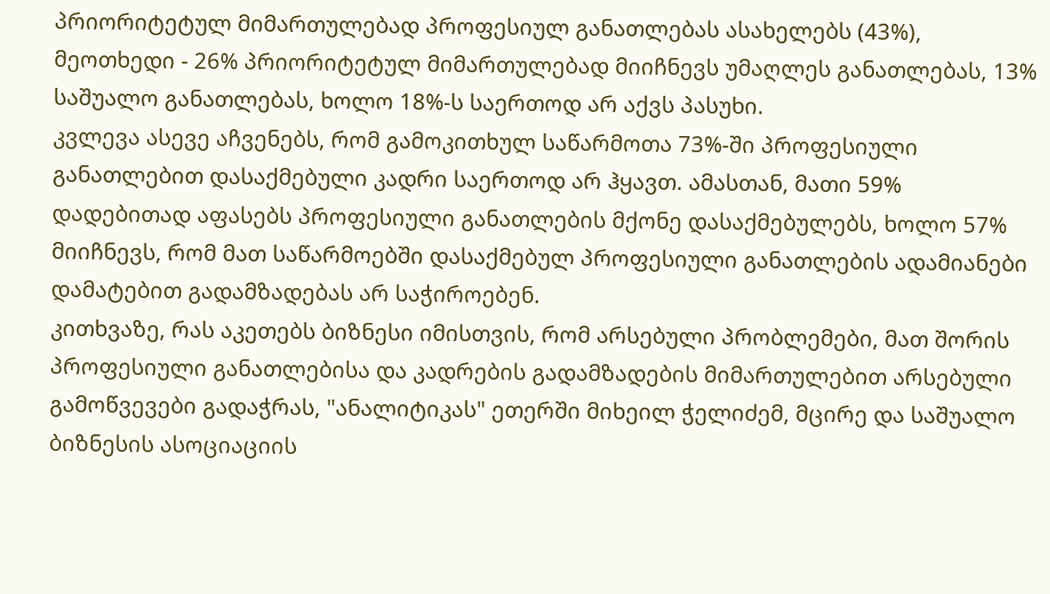პრიორიტეტულ მიმართულებად პროფესიულ განათლებას ასახელებს (43%), მეოთხედი - 26% პრიორიტეტულ მიმართულებად მიიჩნევს უმაღლეს განათლებას, 13% საშუალო განათლებას, ხოლო 18%-ს საერთოდ არ აქვს პასუხი.
კვლევა ასევე აჩვენებს, რომ გამოკითხულ საწარმოთა 73%-ში პროფესიული განათლებით დასაქმებული კადრი საერთოდ არ ჰყავთ. ამასთან, მათი 59% დადებითად აფასებს პროფესიული განათლების მქონე დასაქმებულებს, ხოლო 57% მიიჩნევს, რომ მათ საწარმოებში დასაქმებულ პროფესიული განათლების ადამიანები დამატებით გადამზადებას არ საჭიროებენ.
კითხვაზე, რას აკეთებს ბიზნესი იმისთვის, რომ არსებული პრობლემები, მათ შორის პროფესიული განათლებისა და კადრების გადამზადების მიმართულებით არსებული გამოწვევები გადაჭრას, "ანალიტიკას" ეთერში მიხეილ ჭელიძემ, მცირე და საშუალო ბიზნესის ასოციაციის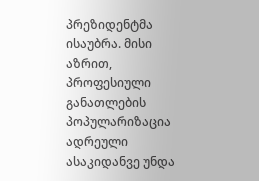პრეზიდენტმა ისაუბრა. მისი აზრით, პროფესიული განათლების პოპულარიზაცია ადრეული ასაკიდანვე უნდა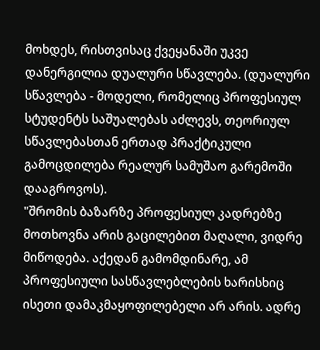მოხდეს, რისთვისაც ქვეყანაში უკვე დანერგილია დუალური სწავლება. (დუალური სწავლება - მოდელი, რომელიც პროფესიულ სტუდენტს საშუალებას აძლევს, თეორიულ სწავლებასთან ერთად პრაქტიკული გამოცდილება რეალურ სამუშაო გარემოში დააგროვოს).
"შრომის ბაზარზე პროფესიულ კადრებზე მოთხოვნა არის გაცილებით მაღალი, ვიდრე მიწოდება. აქედან გამომდინარე, ამ პროფესიული სასწავლებლების ხარისხიც ისეთი დამაკმაყოფილებელი არ არის. ადრე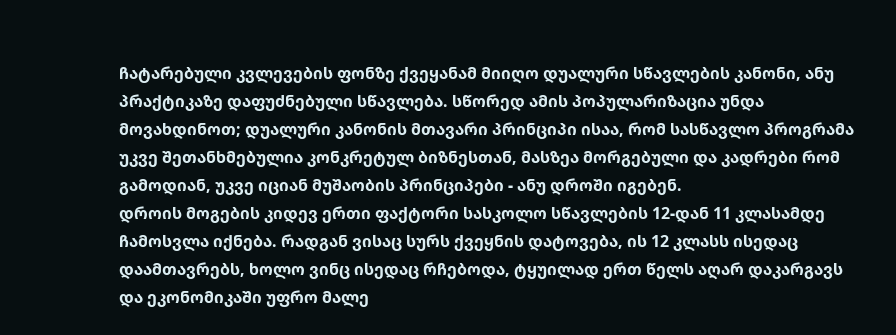ჩატარებული კვლევების ფონზე ქვეყანამ მიიღო დუალური სწავლების კანონი, ანუ პრაქტიკაზე დაფუძნებული სწავლება. სწორედ ამის პოპულარიზაცია უნდა მოვახდინოთ; დუალური კანონის მთავარი პრინციპი ისაა, რომ სასწავლო პროგრამა უკვე შეთანხმებულია კონკრეტულ ბიზნესთან, მასზეა მორგებული და კადრები რომ გამოდიან, უკვე იციან მუშაობის პრინციპები - ანუ დროში იგებენ.
დროის მოგების კიდევ ერთი ფაქტორი სასკოლო სწავლების 12-დან 11 კლასამდე ჩამოსვლა იქნება. რადგან ვისაც სურს ქვეყნის დატოვება, ის 12 კლასს ისედაც დაამთავრებს, ხოლო ვინც ისედაც რჩებოდა, ტყუილად ერთ წელს აღარ დაკარგავს და ეკონომიკაში უფრო მალე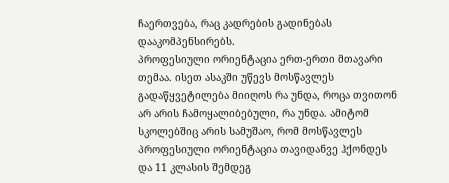ჩაერთვება, რაც კადრების გადინებას დააკომპენსირებს.
პროფესიული ორიენტაცია ერთ-ერთი მთავარი თემაა. ისეთ ასაკში უწევს მოსწავლეს გადაწყვეტილება მიიღოს რა უნდა, როცა თვითონ არ არის ჩამოყალიბებული, რა უნდა. ამიტომ სკოლებშიც არის სამუშაო, რომ მოსწავლეს პროფესიული ორიენტაცია თავიდანვე ჰქონდეს და 11 კლასის შემდეგ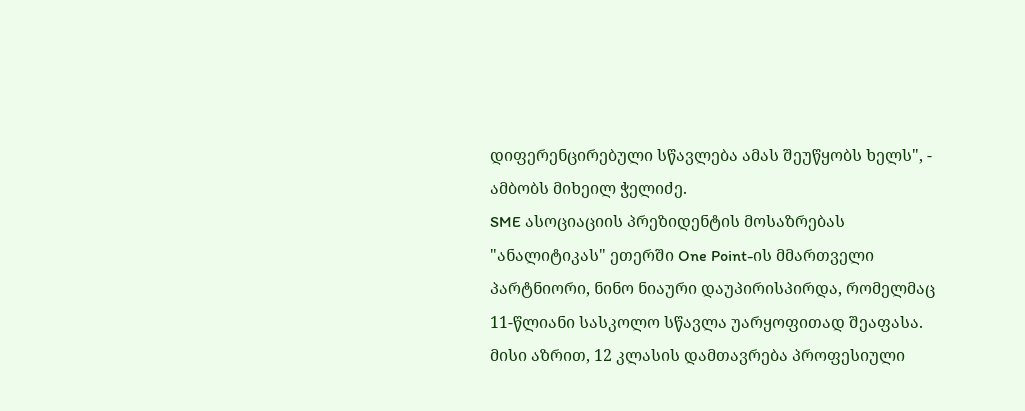დიფერენცირებული სწავლება ამას შეუწყობს ხელს", - ამბობს მიხეილ ჭელიძე.
SME ასოციაციის პრეზიდენტის მოსაზრებას "ანალიტიკას" ეთერში One Point-ის მმართველი პარტნიორი, ნინო ნიაური დაუპირისპირდა, რომელმაც 11-წლიანი სასკოლო სწავლა უარყოფითად შეაფასა. მისი აზრით, 12 კლასის დამთავრება პროფესიული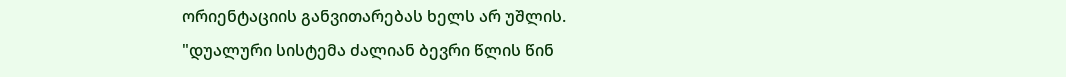ორიენტაციის განვითარებას ხელს არ უშლის.
"დუალური სისტემა ძალიან ბევრი წლის წინ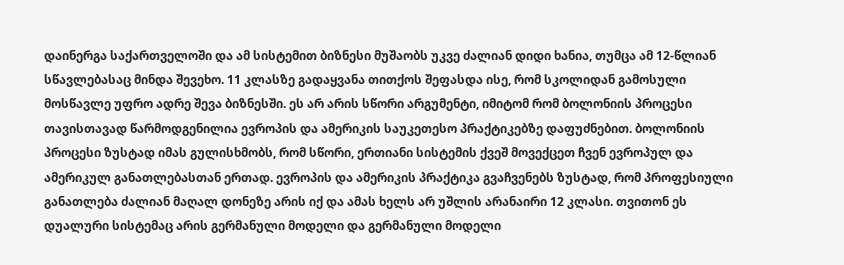დაინერგა საქართველოში და ამ სისტემით ბიზნესი მუშაობს უკვე ძალიან დიდი ხანია, თუმცა ამ 12-წლიან სწავლებასაც მინდა შევეხო. 11 კლასზე გადაყვანა თითქოს შეფასდა ისე, რომ სკოლიდან გამოსული მოსწავლე უფრო ადრე შევა ბიზნესში. ეს არ არის სწორი არგუმენტი, იმიტომ რომ ბოლონიის პროცესი თავისთავად წარმოდგენილია ევროპის და ამერიკის საუკეთესო პრაქტიკებზე დაფუძნებით. ბოლონიის პროცესი ზუსტად იმას გულისხმობს, რომ სწორი, ერთიანი სისტემის ქვეშ მოვექცეთ ჩვენ ევროპულ და ამერიკულ განათლებასთან ერთად. ევროპის და ამერიკის პრაქტიკა გვაჩვენებს ზუსტად, რომ პროფესიული განათლება ძალიან მაღალ დონეზე არის იქ და ამას ხელს არ უშლის არანაირი 12 კლასი. თვითონ ეს დუალური სისტემაც არის გერმანული მოდელი და გერმანული მოდელი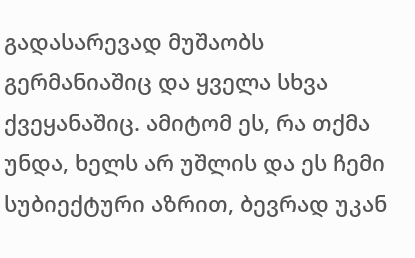გადასარევად მუშაობს გერმანიაშიც და ყველა სხვა ქვეყანაშიც. ამიტომ ეს, რა თქმა უნდა, ხელს არ უშლის და ეს ჩემი სუბიექტური აზრით, ბევრად უკან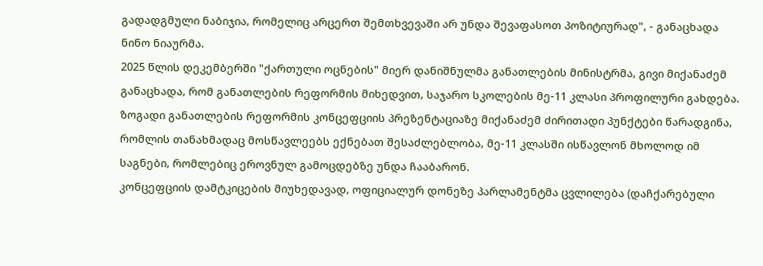გადადგმული ნაბიჯია, რომელიც არცერთ შემთხვევაში არ უნდა შევაფასოთ პოზიტიურად", - განაცხადა ნინო ნიაურმა.
2025 წლის დეკემბერში "ქართული ოცნების" მიერ დანიშნულმა განათლების მინისტრმა, გივი მიქანაძემ განაცხადა, რომ განათლების რეფორმის მიხედვით, საჯარო სკოლების მე-11 კლასი პროფილური გახდება.
ზოგადი განათლების რეფორმის კონცეფციის პრეზენტაციაზე მიქანაძემ ძირითადი პუნქტები წარადგინა, რომლის თანახმადაც მოსწავლეებს ექნებათ შესაძლებლობა, მე-11 კლასში ისწავლონ მხოლოდ იმ საგნები, რომლებიც ეროვნულ გამოცდებზე უნდა ჩააბარონ.
კონცეფციის დამტკიცების მიუხედავად, ოფიციალურ დონეზე პარლამენტმა ცვლილება (დაჩქარებული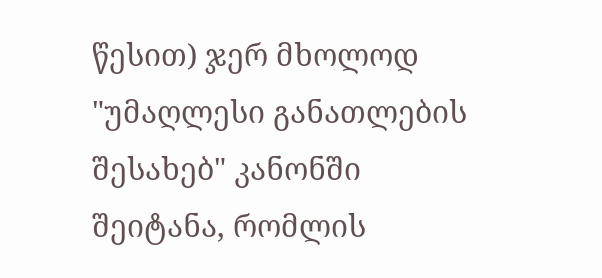წესით) ჯერ მხოლოდ "უმაღლესი განათლების შესახებ" კანონში შეიტანა, რომლის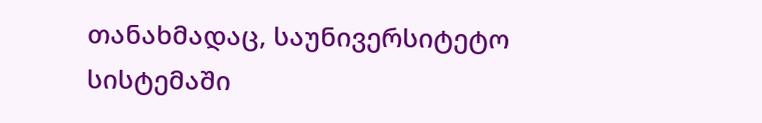თანახმადაც, საუნივერსიტეტო სისტემაში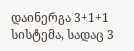დაინერგა 3+1+1 სისტემა, სადაც 3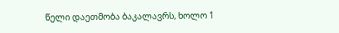წელი დაეთმობა ბაკალავრს, ხოლო 1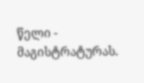წელი - მაგისტრატურას.